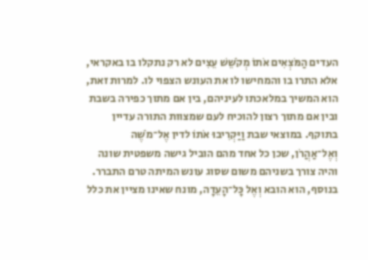העדים הַמֹּצְאִים אֹתוֹ מְקֹשֵׁשׁ עֵצִים לא רק נתקלו בו באקראי, אלא התרו בו והמחישו לו את העונש הצפוי לו. למרות זאת, הוא המשיך במלאכתו לעיניהם, בין אם מתוך כפירה בשבת ובין אם מתוך רצון להוכיח לעם שמצוות התורה עדיין בתוקף. במוצאי שבת וַיַּקְרִיבוּ אֹתוֹ לדין אֶל־מֹשֶׁה וְאֶל־אַהֲרֹן, שכן כל אחד מהם הוביל גישה משפטית שונה והיה צורך בשניהם משום שסוג עונש המיתה טרם התברר. בנוסף, הוא הובא וְאֶל כׇּל־הָעֵדָה, מונח שאינו מציין את כלל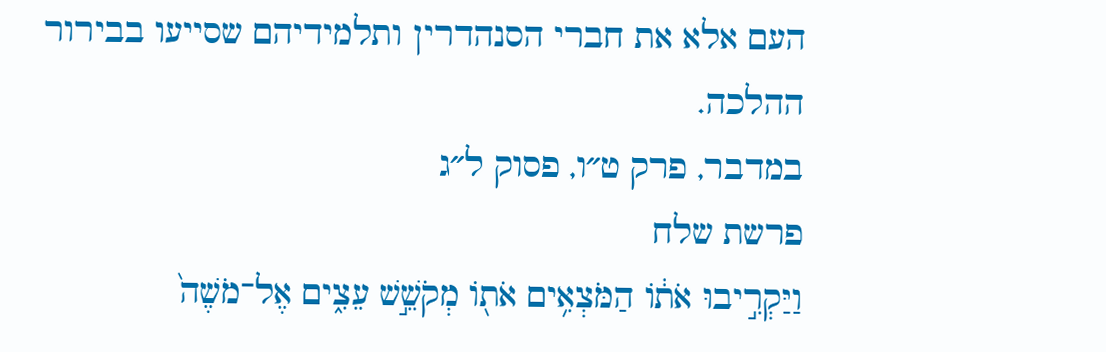העם אלא את חברי הסנהדרין ותלמידיהם שסייעו בבירור ההלכה.
במדבר, פרק ט״ו, פסוק ל״ג
פרשת שלח
וַיַּקְרִ֣יבוּ אֹת֔וֹ הַמֹּצְאִ֥ים אֹת֖וֹ מְקֹשֵׁ֣שׁ עֵצִ֑ים אֶל־מֹשֶׁה֙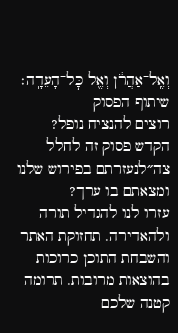וְאֶֽל־אַהֲרֹ֔ן וְאֶ֖ל כׇּל־הָעֵדָֽה׃
שיתוף הפסוק
רוצים להנציח נופל?
הקדש פסוק זה לחלל צה״לנעזרתם בפירוש שלנו ומצאתם בו ערך?
עזרו לנו להגדיל תורה ולהאדירה. תחזוקת האתר והשבחת התוכן כרוכות בהוצאות מרובות. תרומה קטנה שלכם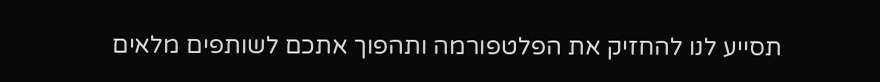תסייע לנו להחזיק את הפלטפורמה ותהפוך אתכם לשותפים מלאים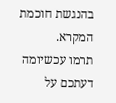בהנגשת חוכמת המקרא.
תרמו עכשיומה דעתכם על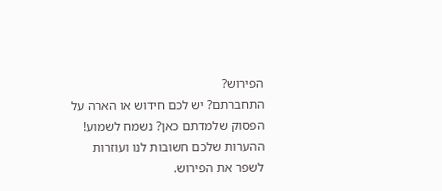הפירוש?
התחברתם? יש לכם חידוש או הארה על הפסוק שלמדתם כאן? נשמח לשמוע!
ההערות שלכם חשובות לנו ועוזרות לשפר את הפירוש.